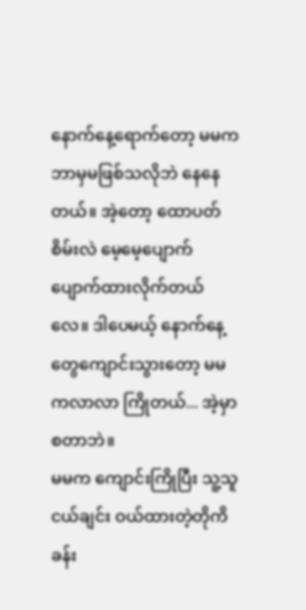နောက်နေ့ရောက်တော့ မမက ဘာမှမဖြစ်သလိုဘဲ နေနေတယ်။ အဲ့တော့ ထောပတ်စိမ်းလဲ မေ့မေ့ပျောက်ပျောက်ထားလိုက်တယ်လေ။ ဒါပေမယ့် နောက်နေ့တွေကျောင်းသွားတော့ မမကလာလာ ကြိုတယ်... အဲ့မှာစတာဘဲ။
မမက ကျောင်းကြိုပြီး သူ့သူငယ်ချင်း ဝယ်ထားတဲ့တိုကိခန်း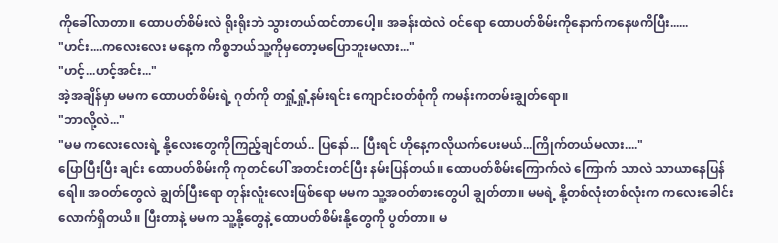ကိုခေါ်လာတာ။ ထောပတ်စိမ်းလဲ ရိုးရိုးဘဲ သွားတယ်ထင်တာပေါ့။ အခန်းထဲလဲ ဝင်ရော ထောပတ်စိမ်းကိုနောက်ကနေဖကိပြီး......
"ဟင်း....ကလေးလေး မနေ့က ကိစ္စဘယ်သူ့ကိုမှတော့မပြောဘူးမလား..."
"ဟင့်...ဟင့်အင်း..."
အဲ့အချိန်မှာ မမက ထောပတ်စိမ်းရဲ့ ဂုတ်ကို တရှုံ့ရှုံ့နမ်းရင်း ကျောင်းဝတ်စုံကို ကမန်းကတမ်းချွတ်ရော။
"ဘာလို့လဲ..."
"မမ ကလေးလေးရဲ့ နို့လေးတွေကိုကြည့်ချင်တယ်.. ပြနော်... ပြီးရင် ဟိုနေ့ကလိုယက်ပေးမယ်...ကြိုက်တယ်မလား...."
ပြောပြီးပြီး ချင်း ထောပတ်စိမ်းကို ကုတင်ပေါ် အတင်းတင်ပြီး နမ်းပြန်တယ်။ ထောပတ်စိမ်းကြောက်လဲ ကြောက် သာလဲ သာယာနေပြန်ရေါ။ အဝတ်တွေလဲ ချွတ်ပြီးရော တုန်းလူံးလေးဖြစ်ရော မမက သူ့အဝတ်စားတွေပါ ချွတ်တာ။ မမရဲ့ နို့တစ်လုံးတစ်လုံးက ကလေးခေါင်းလောက်ရှိတယိ။ ပြီးတာနဲ့ မမက သူ့နို့တွေနဲ့ ထောပတ်စိမ်းနို့တွေကို ပွတ်တာ။ မ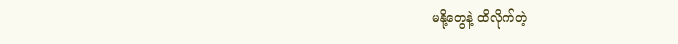မနို့တွေနဲ့ ထိလိုက်တဲ့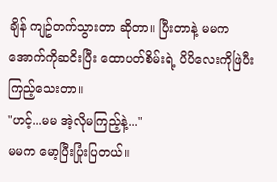ချိန် ကျဥ်တက်သွားတာ ဆိုတာ။ ပြီးတာနဲ့ မမက အောက်ကိုဆငိးပြီး ထောပတ်စိမ်းရဲ့ ပိပိလေးကိုဖြဲပီးကြည့်သေးတာ။
"ဟင့်...မမ အဲ့လိုမကြည့်နဲ့..."
မမက မော့ပြီးပြုံးပြတယ်။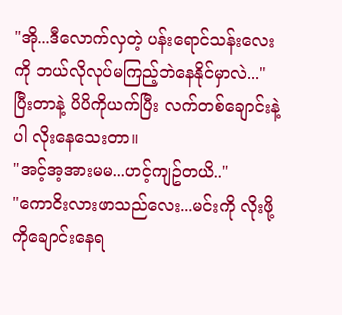"အို...ဒီလောက်လှတဲ့ ပန်းရောင်သန်းလေးကို ဘယ်လိုလုပ်မကြည့်ဘဲနေနိုင်မှာလဲ..."
ပြီးတာနဲ့ ပိပိကိုယက်ပြီး လက်တစ်ချောင်းနဲ့ပါ လိုးနေသေးတာ။
"အင့်အ့အားမမ...ဟင့်ကျဥ်တယိ.."
"ကောငိးလားဖာသည်လေး...မင်းကို လိုးဖို့ကိုချောင်းနေရ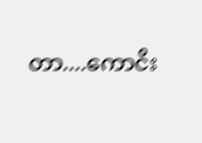တာ....ကောငိး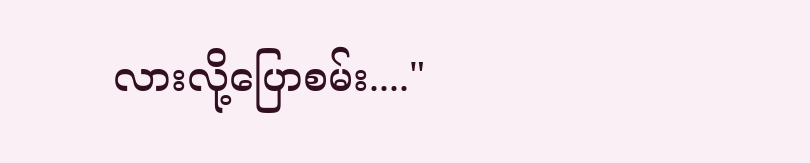လားလို့ပြောစမ်း...."